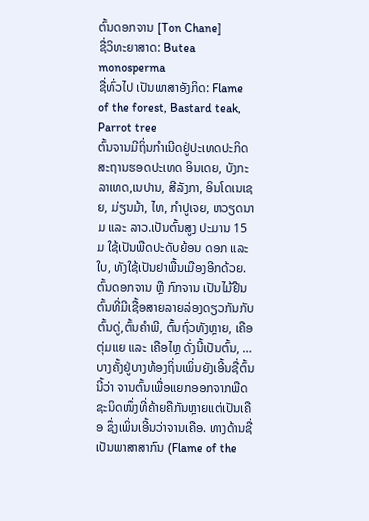ຕົ້ນດອກຈານ [Ton Chane]
ຊື່ວິທະຍາສາດ: Butea monosperma
ຊື່ທົ່ວໄປ ເປັນພາສາອັງກິດ: Flame of the forest, Bastard teak, Parrot tree
ຕົ້ນຈານມີຖິ່ນກຳເນີດຢູ່ປະເທດປະກິດສະຖານຮອດປະເທດ ອິນເດຍ, ບັງກະລາເທດ,ເນປານ, ສີລັງກາ, ອິນໂດເນເຊຍ, ມ່ຽນມ້າ, ໄທ, ກຳປູເຈຍ, ຫວຽດນາມ ແລະ ລາວ.ເປັນຕົ້ນສູງ ປະມານ 15 ມ ໃຊ້ເປັນພືດປະດັບຍ້ອນ ດອກ ແລະ ໃບ, ທັງໃຊ້ເປັນຢາພື້ນເມືອງອີກດ້ວຍ.
ຕົ້ນດອກຈານ ຫຼື ກົກຈານ ເປັນໄມ້ຢືນຕົ້ນທີ່ມີເຊື້ອສາຍລາຍລ່ອງດຽວກັນກັບ ຕົ້ນດູ່,ຕົ້ນຄຳພີ, ຕົ້ນຖົ່ວທັງຫຼາຍ, ເຄືອຕຸ່ມແຍ ແລະ ເຄືອໄຫຼ ດັ່ງນີ້ເປັນຕົ້ນ, … ບາງຄັ້ງຢູ່ບາງທ້ອງຖິ່ນເພິ່ນຍັງເອີ້ນຊື່ຕົ້ນນີ້ວ່າ ຈານຕົ້ນເພື່ອແຍກອອກຈາກພືດຊະນິດໜຶ່ງທີ່ຄ້າຍຄືກັນຫຼາຍແຕ່ເປັນເຄືອ ຊຶ່ງເພິ່ນເອີ້ນວ່າຈານເຄືອ. ທາງດ້ານຊື່ ເປັນພາສາສາກົນ (Flame of the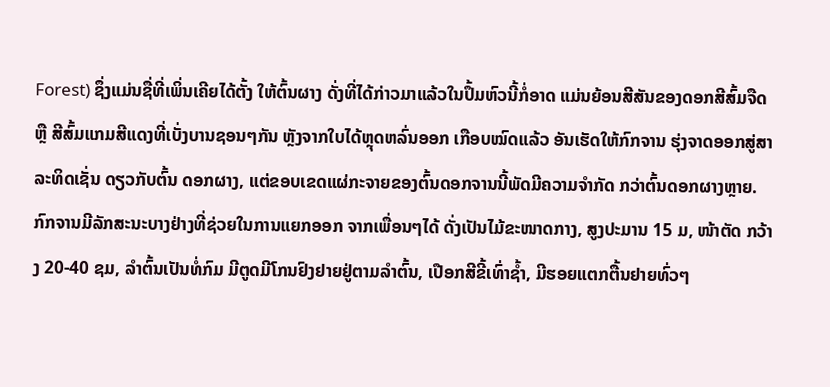Forest) ຊຶ່ງແມ່ນຊື່ທີ່ເພິ່ນເຄີຍໄດ້ຕັ້ງ ໃຫ້ຕົ້ນຜາງ ດັ່ງທີ່ໄດ້ກ່າວມາແລ້ວໃນປຶ້ມຫົວນີ້ກໍ່ອາດ ແມ່ນຍ້ອນສີສັນຂອງດອກສີສົ້ມຈືດ ຫຼື ສີສົ້ມແກມສີແດງທີ່ເບັ່ງບານຊອນໆກັນ ຫຼັງຈາກໃບໄດ້ຫຼຸດຫລົ່ນອອກ ເກືອບໝົດແລ້ວ ອັນເຮັດໃຫ້ກົກຈານ ຮຸ່ງຈາດອອກສູ່ສາລະທິດເຊັ່ນ ດຽວກັບຕົ້ນ ດອກຜາງ, ແຕ່ຂອບເຂດແຜ່ກະຈາຍຂອງຕົ້ນດອກຈານນີ້ພັດມີຄວາມຈຳກັດ ກວ່າຕົ້ນດອກຜາງຫຼາຍ. ກົກຈານມີລັກສະນະບາງຢ່າງທີ່ຊ່ວຍໃນການແຍກອອກ ຈາກເພື່ອນໆໄດ້ ດັ່ງເປັນໄມ້ຂະໜາດກາງ, ສູງປະມານ 15 ມ, ໜ້າຕັດ ກວ້າງ 20-40 ຊມ, ລຳຕົ້ນເປັນທໍ່ກົມ ມີຕູດມີໂກນຢົງຢາຍຢູ່ຕາມລຳຕົ້ນ, ເປືອກສີຂີ້ເທົ່າຊ້ຳ, ມີຮອຍແຕກຕື້ນຢາຍທົ່ວໆ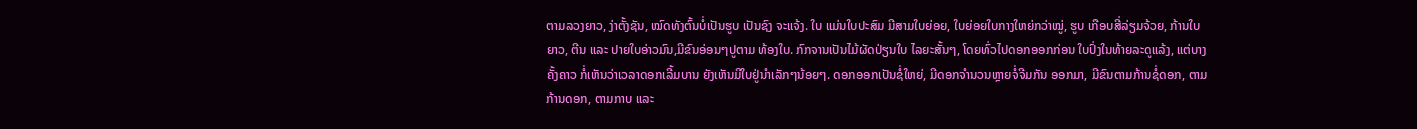ຕາມລວງຍາວ, ງ່າຕັ້ງຊັນ, ໝົດທັງຕົ້ນບໍ່ເປັນຮູບ ເປັນຊົງ ຈະແຈ້ງ. ໃບ ແມ່ນໃບປະສົມ ມີສາມໃບຍ່ອຍ, ໃບຍ່ອຍໃບກາງໃຫຍ່ກວ່າໝູ່, ຮູບ ເກືອບສີ່ລ່ຽມຈ້ວຍ, ກ້ານໃບຍາວ, ຕີນ ແລະ ປາຍໃບອ່າວມົນ,ມີຂົນອ່ອນໆປູຕາມ ທ້ອງໃບ. ກົກຈານເປັນໄມ້ຜັດປ່ຽນໃບ ໄລຍະສັ້ນໆ, ໂດຍທົ່ວໄປດອກອອກກ່ອນ ໃບປົ່ງໃນທ້າຍລະດູແລ້ງ, ແຕ່ບາງຄັ້ງຄາວ ກໍ່ເຫັນວ່າເວລາດອກເລີ້ມບານ ຍັງເຫັນມີໃບຢູ່ນຳເລັກໆນ້ອຍໆ. ດອກອອກເປັນຊໍ່ໃຫຍ່, ມີດອກຈຳນວນຫຼາຍຈໍ່ຈີມກັນ ອອກມາ, ມີຂົນຕາມກ້ານຊໍ່ດອກ, ຕາມກ້ານດອກ, ຕາມກາບ ແລະ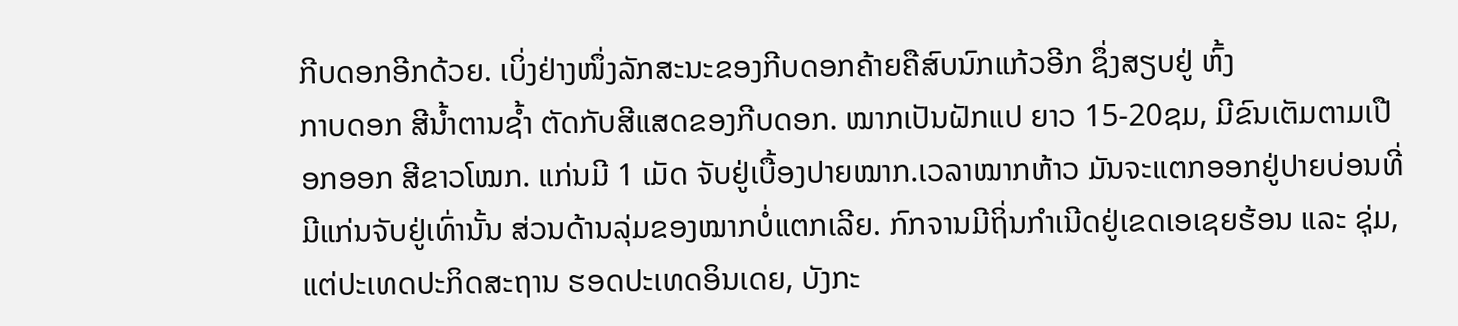ກີບດອກອີກດ້ວຍ. ເບິ່ງຢ່າງໜຶ່ງລັກສະນະຂອງກີບດອກຄ້າຍຄືສົບນົກແກ້ວອີກ ຊຶ່ງສຽບຢູ່ ຫົ້ງ
ກາບດອກ ສີນ້ຳຕານຊ້ຳ ຕັດກັບສີແສດຂອງກີບດອກ. ໝາກເປັນຝັກແປ ຍາວ 15-20ຊມ, ມີຂົນເຕັມຕາມເປືອກອອກ ສີຂາວໂໝກ. ແກ່ນມີ 1 ເມັດ ຈັບຢູ່ເບື້ອງປາຍໝາກ.ເວລາໝາກຫ້າວ ມັນຈະແຕກອອກຢູ່ປາຍບ່ອນທີ່ມີແກ່ນຈັບຢູ່ເທົ່ານັ້ນ ສ່ວນດ້ານລຸ່ມຂອງໝາກບໍ່ແຕກເລີຍ. ກົກຈານມີຖິ່ນກຳເນີດຢູ່ເຂດເອເຊຍຮ້ອນ ແລະ ຊຸ່ມ,ແຕ່ປະເທດປະກິດສະຖານ ຮອດປະເທດອິນເດຍ, ບັງກະ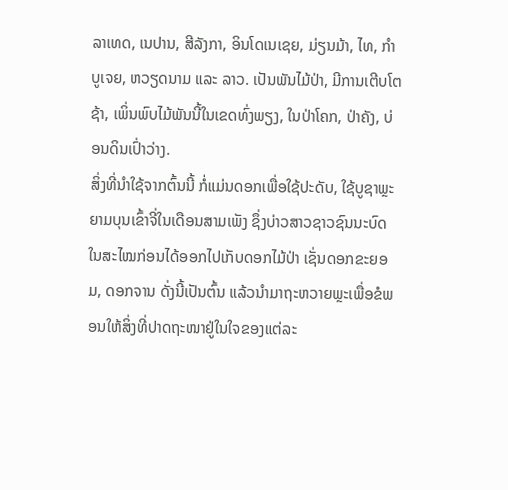ລາເທດ, ເນປານ, ສີລັງກາ, ອິນໂດເນເຊຍ, ມ່ຽນມ້າ, ໄທ, ກຳບູເຈຍ, ຫວຽດນາມ ແລະ ລາວ. ເປັນພັນໄມ້ປ່າ, ມີການເຕີບໂຕຊ້າ, ເພິ່ນພົບໄມ້ພັນນີ້ໃນເຂດທົ່ງພຽງ, ໃນປ່າໂຄກ, ປ່າຄັງ, ບ່ອນດິນເປົ່າວ່າງ.
ສິ່ງທີ່ນຳໃຊ້ຈາກຕົ້ນນີ້ ກໍ່ແມ່ນດອກເພື່ອໃຊ້ປະດັບ, ໃຊ້ບູຊາພຼະ ຍາມບຸນເຂົ້າຈີ່ໃນເດືອນສາມເພັງ ຊຶ່ງບ່າວສາວຊາວຊົນນະບົດໃນສະໄໝກ່ອນໄດ້ອອກໄປເກັບດອກໄມ້ປ່າ ເຊັ່ນດອກຂະຍອມ, ດອກຈານ ດັ່ງນີ້ເປັນຕົ້ນ ແລ້ວນຳມາຖະຫວາຍພຼະເພື່ອຂໍພອນໃຫ້ສິ່ງທີ່ປາດຖະໜາຢູ່ໃນໃຈຂອງແຕ່ລະ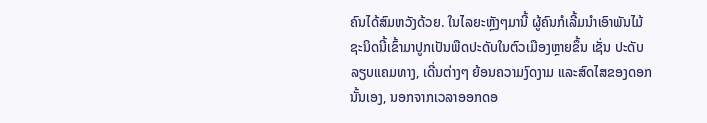ຄົນໄດ້ສົມຫວັງດ້ວຍ. ໃນໄລຍະຫຼັງໆມານີ້ ຜູ້ຄົນກໍເລີ້ມນຳເອົາພັນໄມ້ຊະນິດນີ້ເຂົ້າມາປູກເປັນພືດປະດັບໃນຕົວເມືອງຫຼາຍຂຶ້ນ ເຊັ່ນ ປະດັບລຽບແຄມທາງ, ເດີ່ນຕ່າງໆ ຍ້ອນຄວາມງົດງາມ ແລະສົດໄສຂອງດອກນັ້ນເອງ, ນອກຈາກເວລາອອກດອ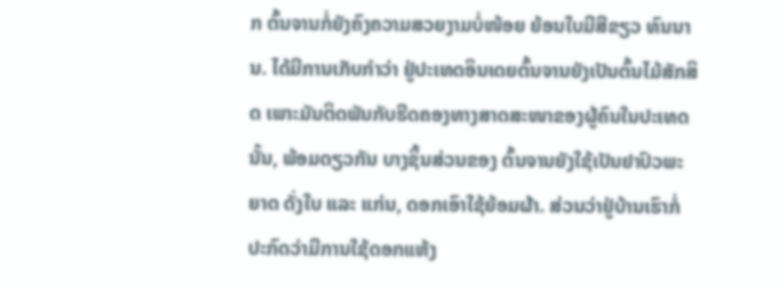ກ ຕົ້ນຈານກໍ່ຍັງຄົງຄວາມສວຍງາມບໍ່ໜ້ອຍ ຍ້ອນໃບມີສີຂຽວ ທົນນານ. ໄດ້ມີການເກັບກຳວ່າ ຢູ່ປະເທດອິນເດຍຕົ້ນຈານຍັງເປັນຕົ້ນໄມ້ສັກສິດ ເພາະມັນຕິດພັນກັບຮີດຄອງທາງສາດສະໜາຂອງຜູ້ຄົນໃນປະເທດນັ້ນ, ພ້ອມດຽວກັນ ບາງຊິ້ນສ່ວນຂອງ ຕົ້ນຈານຍັງໃຊ້ເປັນຢາປົວພະຍາດ ດັ່ງໃບ ແລະ ແກ່ນ, ດອກເອົາໃຊ້ຍ້ອມຜ້າ. ສ່ວນວ່າຢູ່ບ້ານເຮົາກໍ່ປະກົດວ່າມີການໃຊ້ດອກແຫ້ງ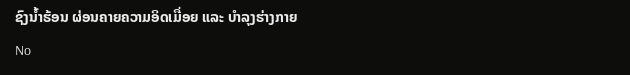ຊົງນ້ຳຮ້ອນ ຜ່ອນຄາຍຄວາມອິດເມື່ອຍ ແລະ ບຳລຸງຮ່າງກາຍ
No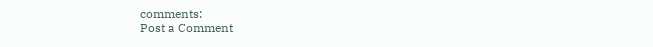comments:
Post a Comment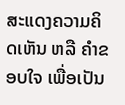ສະແດງຄວາມຄິດເຫັນ ຫລື ຄຳຂອບໃຈ ເພື່ອເປັນ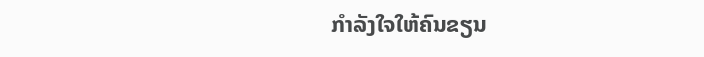ກຳລັງໃຈໃຫ້ຄົນຂຽນ